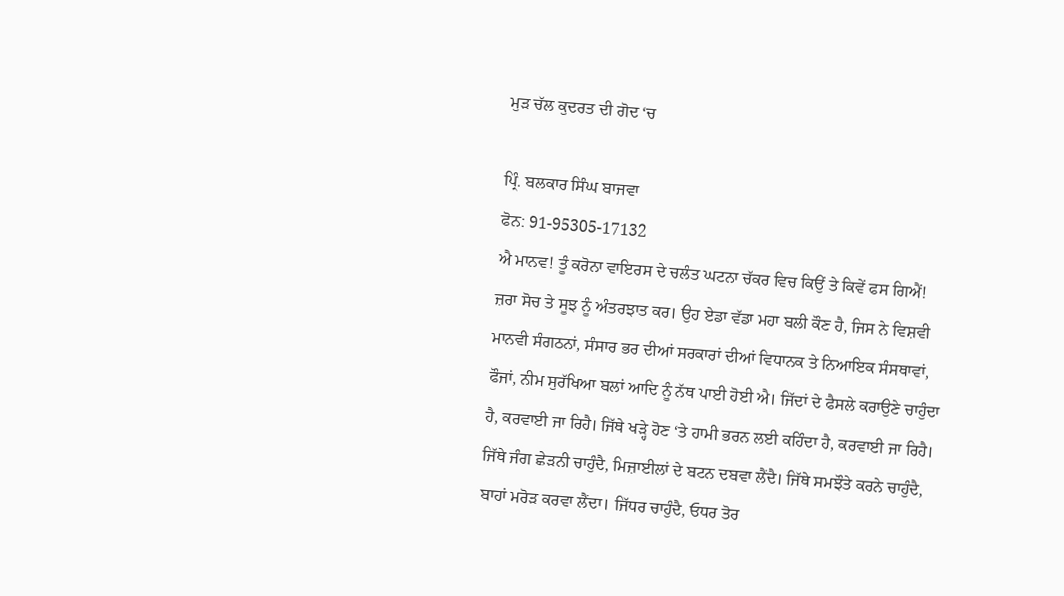ਮੁੜ ਚੱਲ ਕੁਦਰਤ ਦੀ ਗੋਦ ‘ਚ

ਪ੍ਰਿੰ. ਬਲਕਾਰ ਸਿੰਘ ਬਾਜਵਾ
ਫੋਨ: 91-95305-17132
ਐ ਮਾਨਵ! ਤੂੰ ਕਰੋਨਾ ਵਾਇਰਸ ਦੇ ਚਲੰਤ ਘਟਨਾ ਚੱਕਰ ਵਿਚ ਕਿਉਂ ਤੇ ਕਿਵੇਂ ਫਸ ਗਿਐਂ! ਜ਼ਰਾ ਸੋਚ ਤੇ ਸੂਝ ਨੂੰ ਅੰਤਰਝਾਤ ਕਰ। ਉਹ ਏਡਾ ਵੱਡਾ ਮਹਾ ਬਲੀ ਕੌਣ ਹੈ, ਜਿਸ ਨੇ ਵਿਸ਼ਵੀ ਮਾਨਵੀ ਸੰਗਠਨਾਂ, ਸੰਸਾਰ ਭਰ ਦੀਆਂ ਸਰਕਾਰਾਂ ਦੀਆਂ ਵਿਧਾਨਕ ਤੇ ਨਿਆਇਕ ਸੰਸਥਾਵਾਂ, ਫੌਜਾਂ, ਨੀਮ ਸੁਰੱਖਿਆ ਬਲਾਂ ਆਦਿ ਨੂੰ ਨੱਥ ਪਾਈ ਹੋਈ ਐ। ਜਿੱਦਾਂ ਦੇ ਫੈਸਲੇ ਕਰਾਉਣੇ ਚਾਹੁੰਦਾ ਹੈ, ਕਰਵਾਈ ਜਾ ਰਿਹੈ। ਜਿੱਥੇ ਖੜ੍ਹੇ ਹੋਣ ‘ਤੇ ਹਾਮੀ ਭਰਨ ਲਈ ਕਹਿੰਦਾ ਹੈ, ਕਰਵਾਈ ਜਾ ਰਿਹੈ। ਜਿੱਥੇ ਜੰਗ ਛੇੜਨੀ ਚਾਹੁੰਦੈ, ਮਿਜ਼ਾਈਲਾਂ ਦੇ ਬਟਨ ਦਬਵਾ ਲੈਂਦੈ। ਜਿੱਥੇ ਸਮਝੌਤੇ ਕਰਨੇ ਚਾਹੁੰਦੈ, ਬਾਹਾਂ ਮਰੋੜ ਕਰਵਾ ਲੈਂਦਾ। ਜਿੱਧਰ ਚਾਹੁੰਦੈ, ਓਧਰ ਤੋਰ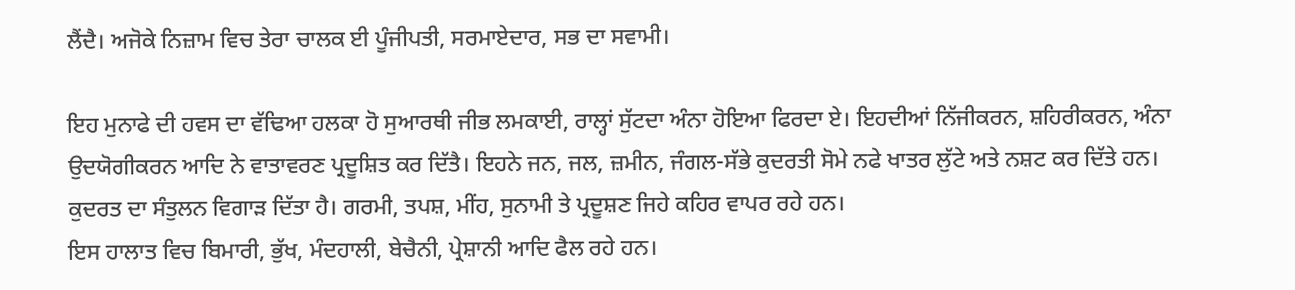ਲੈਂਦੈ। ਅਜੋਕੇ ਨਿਜ਼ਾਮ ਵਿਚ ਤੇਰਾ ਚਾਲਕ ਈ ਪੂੰਜੀਪਤੀ, ਸਰਮਾਏਦਾਰ, ਸਭ ਦਾ ਸਵਾਮੀ।

ਇਹ ਮੁਨਾਫੇ ਦੀ ਹਵਸ ਦਾ ਵੱਢਿਆ ਹਲਕਾ ਹੋ ਸੁਆਰਥੀ ਜੀਭ ਲਮਕਾਈ, ਰਾਲ੍ਹਾਂ ਸੁੱਟਦਾ ਅੰਨਾ ਹੋਇਆ ਫਿਰਦਾ ਏ। ਇਹਦੀਆਂ ਨਿੱਜੀਕਰਨ, ਸ਼ਹਿਰੀਕਰਨ, ਅੰਨਾ ਉਦਯੋਗੀਕਰਨ ਆਦਿ ਨੇ ਵਾਤਾਵਰਣ ਪ੍ਰਦੂਸ਼ਿਤ ਕਰ ਦਿੱਤੈ। ਇਹਨੇ ਜਨ, ਜਲ, ਜ਼ਮੀਨ, ਜੰਗਲ-ਸੱਭੇ ਕੁਦਰਤੀ ਸੋਮੇ ਨਫੇ ਖਾਤਰ ਲੁੱਟੇ ਅਤੇ ਨਸ਼ਟ ਕਰ ਦਿੱਤੇ ਹਨ। ਕੁਦਰਤ ਦਾ ਸੰਤੁਲਨ ਵਿਗਾੜ ਦਿੱਤਾ ਹੈ। ਗਰਮੀ, ਤਪਸ਼, ਮੀਂਹ, ਸੁਨਾਮੀ ਤੇ ਪ੍ਰਦੂਸ਼ਣ ਜਿਹੇ ਕਹਿਰ ਵਾਪਰ ਰਹੇ ਹਨ।
ਇਸ ਹਾਲਾਤ ਵਿਚ ਬਿਮਾਰੀ, ਭੁੱਖ, ਮੰਦਹਾਲੀ, ਬੇਚੈਨੀ, ਪ੍ਰੇਸ਼ਾਨੀ ਆਦਿ ਫੈਲ ਰਹੇ ਹਨ।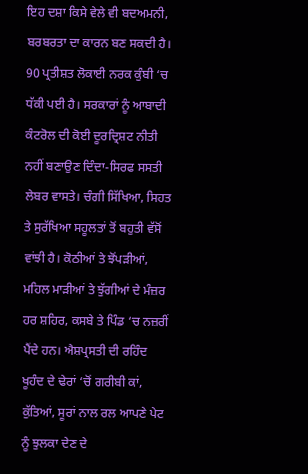ਇਹ ਦਸ਼ਾ ਕਿਸੇ ਵੇਲੇ ਵੀ ਬਦਅਮਨੀ, ਬਰਬਰਤਾ ਦਾ ਕਾਰਨ ਬਣ ਸਕਦੀ ਹੈ। 90 ਪ੍ਰਤੀਸ਼ਤ ਲੋਕਾਈ ਨਰਕ ਕੁੰਬੀ ‘ਚ ਧੱਕੀ ਪਈ ਹੈ। ਸਰਕਾਰਾਂ ਨੂੰ ਆਬਾਦੀ ਕੰਟਰੋਲ ਦੀ ਕੋਈ ਦੂਰਦ੍ਰਿਸ਼ਟ ਨੀਤੀ ਨਹੀਂ ਬਣਾਉਣ ਦਿੰਦਾ-ਸਿਰਫ ਸਸਤੀ ਲੇਬਰ ਵਾਸਤੇ। ਚੰਗੀ ਸਿੱਖਿਆ, ਸਿਹਤ ਤੇ ਸੁਰੱਖਿਆ ਸਹੂਲਤਾਂ ਤੋਂ ਬਹੁਤੀ ਵੱਸੋਂ ਵਾਂਝੀ ਹੈ। ਕੋਠੀਆਂ ਤੇ ਝੋਂਪੜੀਆਂ, ਮਹਿਲ ਮਾੜੀਆਂ ਤੇ ਝੁੱਗੀਆਂ ਦੇ ਮੰਜ਼ਰ ਹਰ ਸ਼ਹਿਰ, ਕਸਬੇ ਤੇ ਪਿੰਡ ‘ਚ ਨਜ਼ਰੀਂ ਪੈਂਦੇ ਹਨ। ਐਸ਼ਪ੍ਰਸਤੀ ਦੀ ਰਹਿੰਦ ਖੂਹੰਦ ਦੇ ਢੇਰਾਂ ‘ਚੋਂ ਗਰੀਬੀ ਕਾਂ, ਕੁੱਤਿਆਂ, ਸੂਰਾਂ ਨਾਲ ਰਲ ਆਪਣੇ ਪੇਟ ਨੂੰ ਝੁਲਕਾ ਦੇਣ ਦੇ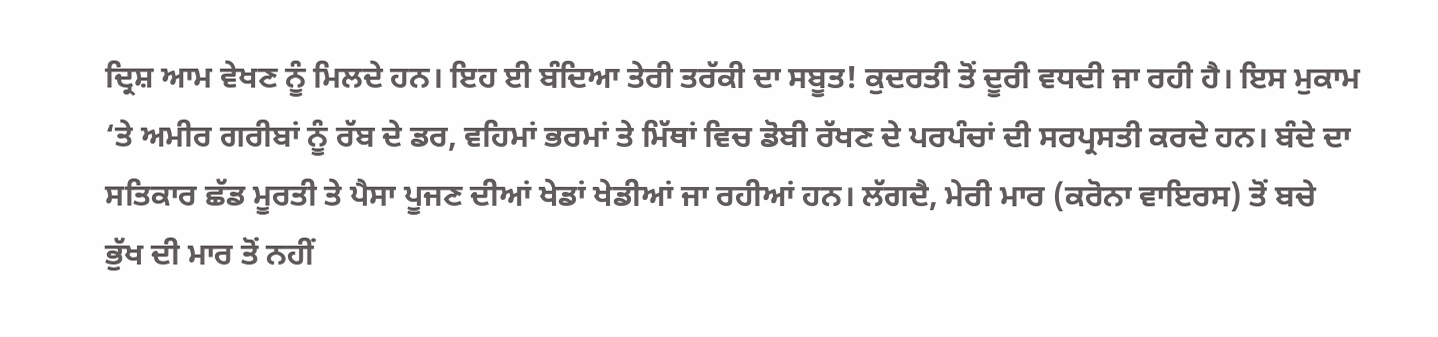ਦ੍ਰਿਸ਼ ਆਮ ਵੇਖਣ ਨੂੰ ਮਿਲਦੇ ਹਨ। ਇਹ ਈ ਬੰਦਿਆ ਤੇਰੀ ਤਰੱਕੀ ਦਾ ਸਬੂਤ! ਕੁਦਰਤੀ ਤੋਂ ਦੂਰੀ ਵਧਦੀ ਜਾ ਰਹੀ ਹੈ। ਇਸ ਮੁਕਾਮ ‘ਤੇ ਅਮੀਰ ਗਰੀਬਾਂ ਨੂੰ ਰੱਬ ਦੇ ਡਰ, ਵਹਿਮਾਂ ਭਰਮਾਂ ਤੇ ਮਿੱਥਾਂ ਵਿਚ ਡੋਬੀ ਰੱਖਣ ਦੇ ਪਰਪੰਚਾਂ ਦੀ ਸਰਪ੍ਰਸਤੀ ਕਰਦੇ ਹਨ। ਬੰਦੇ ਦਾ ਸਤਿਕਾਰ ਛੱਡ ਮੂਰਤੀ ਤੇ ਪੈਸਾ ਪੂਜਣ ਦੀਆਂ ਖੇਡਾਂ ਖੇਡੀਆਂ ਜਾ ਰਹੀਆਂ ਹਨ। ਲੱਗਦੈ, ਮੇਰੀ ਮਾਰ (ਕਰੋਨਾ ਵਾਇਰਸ) ਤੋਂ ਬਚੇ ਭੁੱਖ ਦੀ ਮਾਰ ਤੋਂ ਨਹੀਂ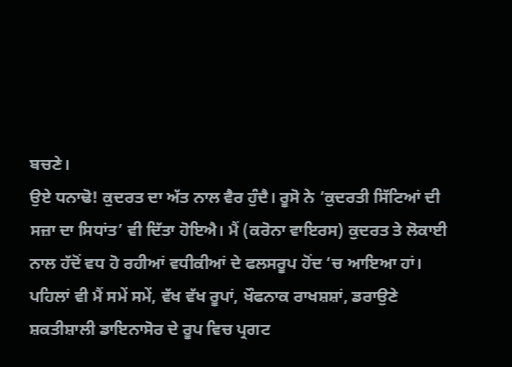ਬਚਣੇ।
ਉਏ ਧਨਾਢੋ! ਕੁਦਰਤ ਦਾ ਅੱਤ ਨਾਲ ਵੈਰ ਹੁੰਦੈ। ਰੂਸੋ ਨੇ ‘ਕੁਦਰਤੀ ਸਿੱਟਿਆਂ ਦੀ ਸਜ਼ਾ ਦਾ ਸਿਧਾਂਤ’ ਵੀ ਦਿੱਤਾ ਹੋਇਐ। ਮੈਂ (ਕਰੋਨਾ ਵਾਇਰਸ) ਕੁਦਰਤ ਤੇ ਲੋਕਾਈ ਨਾਲ ਹੱਦੋਂ ਵਧ ਹੋ ਰਹੀਆਂ ਵਧੀਕੀਆਂ ਦੇ ਫਲਸਰੂਪ ਹੋਂਦ ‘ਚ ਆਇਆ ਹਾਂ। ਪਹਿਲਾਂ ਵੀ ਮੈਂ ਸਮੇਂ ਸਮੇਂ, ਵੱਖ ਵੱਖ ਰੂਪਾਂ, ਖੌਫਨਾਕ ਰਾਖਸ਼ਸ਼ਾਂ, ਡਰਾਉਣੇ ਸ਼ਕਤੀਸ਼ਾਲੀ ਡਾਇਨਾਸੋਰ ਦੇ ਰੂਪ ਵਿਚ ਪ੍ਰਗਟ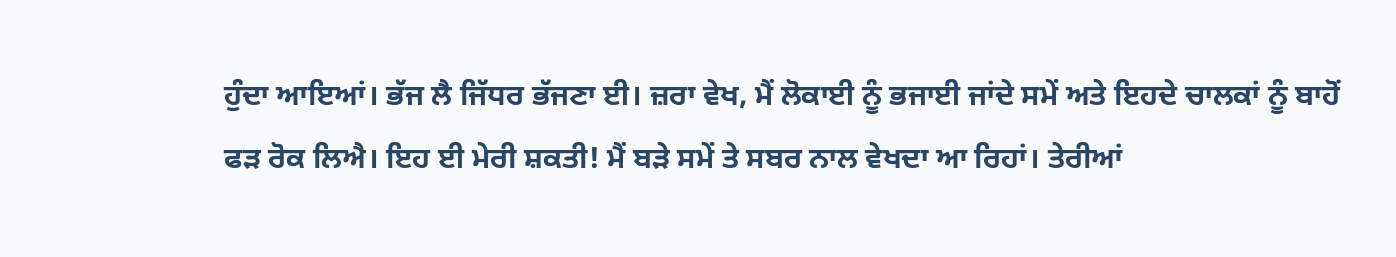ਹੁੰਦਾ ਆਇਆਂ। ਭੱਜ ਲੈ ਜਿੱਧਰ ਭੱਜਣਾ ਈ। ਜ਼ਰਾ ਵੇਖ, ਮੈਂ ਲੋਕਾਈ ਨੂੰ ਭਜਾਈ ਜਾਂਦੇ ਸਮੇਂ ਅਤੇ ਇਹਦੇ ਚਾਲਕਾਂ ਨੂੰ ਬਾਹੋਂ ਫੜ ਰੋਕ ਲਿਐ। ਇਹ ਈ ਮੇਰੀ ਸ਼ਕਤੀ! ਮੈਂ ਬੜੇ ਸਮੇਂ ਤੇ ਸਬਰ ਨਾਲ ਵੇਖਦਾ ਆ ਰਿਹਾਂ। ਤੇਰੀਆਂ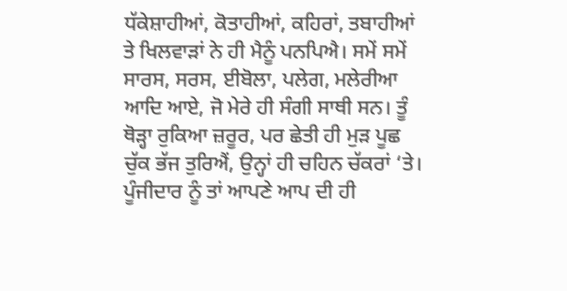ਧੱਕੇਸ਼ਾਹੀਆਂ, ਕੋਤਾਹੀਆਂ, ਕਹਿਰਾਂ, ਤਬਾਹੀਆਂ ਤੇ ਖਿਲਵਾੜਾਂ ਨੇ ਹੀ ਮੈਨੂੰ ਪਨਪਿਐ। ਸਮੇਂ ਸਮੇਂ ਸਾਰਸ, ਸਰਸ, ਈਬੋਲਾ, ਪਲੇਗ, ਮਲੇਰੀਆ ਆਦਿ ਆਏ, ਜੋ ਮੇਰੇ ਹੀ ਸੰਗੀ ਸਾਥੀ ਸਨ। ਤੂੰ ਥੋੜ੍ਹਾ ਰੁਕਿਆ ਜ਼ਰੂਰ, ਪਰ ਛੇਤੀ ਹੀ ਮੁੜ ਪੂਛ ਚੁੱਕ ਭੱਜ ਤੁਰਿਐਂ, ਉਨ੍ਹਾਂ ਹੀ ਚਹਿਨ ਚੱਕਰਾਂ ‘ਤੇ।
ਪੂੰਜੀਦਾਰ ਨੂੰ ਤਾਂ ਆਪਣੇ ਆਪ ਦੀ ਹੀ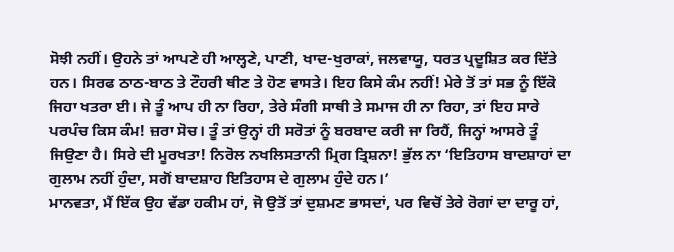ਸੋਝੀ ਨਹੀਂ। ਉਹਨੇ ਤਾਂ ਆਪਣੇ ਹੀ ਆਲ੍ਹਣੇ, ਪਾਣੀ, ਖਾਦ-ਖੁਰਾਕਾਂ, ਜਲਵਾਯੂ, ਧਰਤ ਪ੍ਰਦੂਸ਼ਿਤ ਕਰ ਦਿੱਤੇ ਹਨ। ਸਿਰਫ ਠਾਠ-ਬਾਠ ਤੇ ਟੌਹਰੀ ਥੀਣ ਤੇ ਹੋਣ ਵਾਸਤੇ। ਇਹ ਕਿਸੇ ਕੰਮ ਨਹੀਂ! ਮੇਰੇ ਤੋਂ ਤਾਂ ਸਭ ਨੂੰ ਇੱਕੋ ਜਿਹਾ ਖਤਰਾ ਈ। ਜੇ ਤੂੰ ਆਪ ਹੀ ਨਾ ਰਿਹਾ, ਤੇਰੇ ਸੰਗੀ ਸਾਥੀ ਤੇ ਸਮਾਜ ਹੀ ਨਾ ਰਿਹਾ, ਤਾਂ ਇਹ ਸਾਰੇ ਪਰਪੰਚ ਕਿਸ ਕੰਮ! ਜ਼ਰਾ ਸੋਚ। ਤੂੰ ਤਾਂ ਉਨ੍ਹਾਂ ਹੀ ਸਰੋਤਾਂ ਨੂੰ ਬਰਬਾਦ ਕਰੀ ਜਾ ਰਿਹੈਂ, ਜਿਨ੍ਹਾਂ ਆਸਰੇ ਤੂੰ ਜਿਉਣਾ ਹੈ। ਸਿਰੇ ਦੀ ਮੂਰਖਤਾ! ਨਿਰੋਲ ਨਖਲਿਸਤਾਨੀ ਮ੍ਰਿਗ ਤ੍ਰਿਸ਼ਨਾ! ਭੁੱਲ ਨਾ ‘ਇਤਿਹਾਸ ਬਾਦਸ਼ਾਹਾਂ ਦਾ ਗੁਲਾਮ ਨਹੀਂ ਹੁੰਦਾ, ਸਗੋਂ ਬਾਦਸ਼ਾਹ ਇਤਿਹਾਸ ਦੇ ਗੁਲਾਮ ਹੁੰਦੇ ਹਨ।’
ਮਾਨਵਤਾ, ਮੈਂ ਇੱਕ ਉਹ ਵੱਡਾ ਹਕੀਮ ਹਾਂ, ਜੋ ਉਤੋਂ ਤਾਂ ਦੁਸ਼ਮਣ ਭਾਸਦਾਂ, ਪਰ ਵਿਚੋਂ ਤੇਰੇ ਰੋਗਾਂ ਦਾ ਦਾਰੂ ਹਾਂ,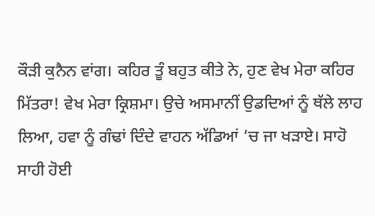ਕੌੜੀ ਕੁਨੈਨ ਵਾਂਗ। ਕਹਿਰ ਤੂੰ ਬਹੁਤ ਕੀਤੇ ਨੇ, ਹੁਣ ਵੇਖ ਮੇਰਾ ਕਹਿਰ ਮਿੱਤਰਾ! ਵੇਖ ਮੇਰਾ ਕ੍ਰਿਸ਼ਮਾ। ਉਚੇ ਅਸਮਾਨੀਂ ਉਡਦਿਆਂ ਨੂੰ ਥੱਲੇ ਲਾਹ ਲਿਆ, ਹਵਾ ਨੂੰ ਗੰਢਾਂ ਦਿੰਦੇ ਵਾਹਨ ਅੱਡਿਆਂ ‘ਚ ਜਾ ਖੜਾਏ। ਸਾਹੋ ਸਾਹੀ ਹੋਈ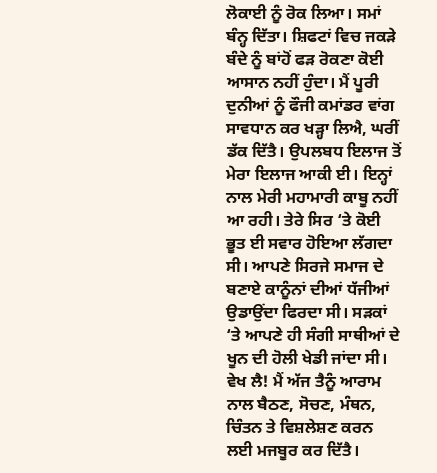ਲੋਕਾਈ ਨੂੰ ਰੋਕ ਲਿਆ। ਸਮਾਂ ਬੰਨ੍ਹ ਦਿੱਤਾ। ਸ਼ਿਫਟਾਂ ਵਿਚ ਜਕੜੇ ਬੰਦੇ ਨੂੰ ਬਾਂਹੋਂ ਫੜ ਰੋਕਣਾ ਕੋਈ ਆਸਾਨ ਨਹੀਂ ਹੁੰਦਾ। ਮੈਂ ਪੂਰੀ ਦੁਨੀਆਂ ਨੂੰ ਫੌਜੀ ਕਮਾਂਡਰ ਵਾਂਗ ਸਾਵਧਾਨ ਕਰ ਖੜ੍ਹਾ ਲਿਐ, ਘਰੀਂ ਡੱਕ ਦਿੱਤੈ। ਉਪਲਬਧ ਇਲਾਜ ਤੋਂ ਮੇਰਾ ਇਲਾਜ ਆਕੀ ਈ। ਇਨ੍ਹਾਂ ਨਾਲ ਮੇਰੀ ਮਹਾਮਾਰੀ ਕਾਬੂ ਨਹੀਂ ਆ ਰਹੀ। ਤੇਰੇ ਸਿਰ ‘ਤੇ ਕੋਈ ਭੂਤ ਈ ਸਵਾਰ ਹੋਇਆ ਲੱਗਦਾ ਸੀ। ਆਪਣੇ ਸਿਰਜੇ ਸਮਾਜ ਦੇ ਬਣਾਏ ਕਾਨੂੰਨਾਂ ਦੀਆਂ ਧੱਜੀਆਂ ਉਡਾਉਂਦਾ ਫਿਰਦਾ ਸੀ। ਸੜਕਾਂ ‘ਤੇ ਆਪਣੇ ਹੀ ਸੰਗੀ ਸਾਥੀਆਂ ਦੇ ਖੂਨ ਦੀ ਹੋਲੀ ਖੇਡੀ ਜਾਂਦਾ ਸੀ।
ਵੇਖ ਲੈ! ਮੈਂ ਅੱਜ ਤੈਨੂੰ ਆਰਾਮ ਨਾਲ ਬੈਠਣ, ਸੋਚਣ, ਮੰਥਨ, ਚਿੰਤਨ ਤੇ ਵਿਸ਼ਲੇਸ਼ਣ ਕਰਨ ਲਈ ਮਜਬੂਰ ਕਰ ਦਿੱਤੈ।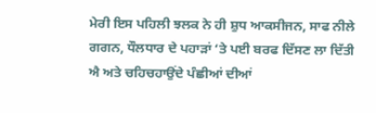ਮੇਰੀ ਇਸ ਪਹਿਲੀ ਝਲਕ ਨੇ ਹੀ ਸ਼ੁਧ ਆਕਸੀਜਨ, ਸਾਫ ਨੀਲੇ ਗਗਨ, ਧੌਲਧਾਰ ਦੇ ਪਹਾੜਾਂ ‘ਤੇ ਪਈ ਬਰਫ ਦਿੱਸਣ ਲਾ ਦਿੱਤੀ ਐ ਅਤੇ ਚਹਿਚਹਾਉਂਦੇ ਪੰਛੀਆਂ ਦੀਆਂ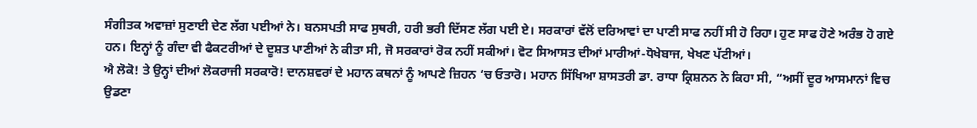ਸੰਗੀਤਕ ਅਵਾਜ਼ਾਂ ਸੁਣਾਈ ਦੇਣ ਲੱਗ ਪਈਆਂ ਨੇ। ਬਨਸਪਤੀ ਸਾਫ ਸੁਥਰੀ, ਹਰੀ ਭਰੀ ਦਿੱਸਣ ਲੱਗ ਪਈ ਏ। ਸਰਕਾਰਾਂ ਵੱਲੋਂ ਦਰਿਆਵਾਂ ਦਾ ਪਾਣੀ ਸਾਫ ਨਹੀਂ ਸੀ ਹੋ ਰਿਹਾ। ਹੁਣ ਸਾਫ ਹੋਣੇ ਅਰੰਭ ਹੋ ਗਏ ਹਨ। ਇਨ੍ਹਾਂ ਨੂੰ ਗੰਦਾ ਵੀ ਫੈਕਟਰੀਆਂ ਦੇ ਦੂਸ਼ਤ ਪਾਣੀਆਂ ਨੇ ਕੀਤਾ ਸੀ, ਜੋ ਸਰਕਾਰਾਂ ਰੋਕ ਨਹੀਂ ਸਕੀਆਂ। ਵੋਟ ਸਿਆਸਤ ਦੀਆਂ ਮਾਰੀਆਂ-ਧੋਖੇਬਾਜ, ਖੇਖਣ ਪੱਟੀਆਂ।
ਐ ਲੋਕੋ! ਤੇ ਉਨ੍ਹਾਂ ਦੀਆਂ ਲੋਕਰਾਜੀ ਸਰਕਾਰੋ! ਦਾਨਸ਼ਵਰਾਂ ਦੇ ਮਹਾਨ ਕਥਨਾਂ ਨੂੰ ਆਪਣੇ ਜ਼ਿਹਨ ‘ਚ ਓਤਾਰੋ। ਮਹਾਨ ਸਿੱਖਿਆ ਸ਼ਾਸਤਰੀ ਡਾ. ਰਾਧਾ ਕ੍ਰਿਸ਼ਨਨ ਨੇ ਕਿਹਾ ਸੀ, “ਅਸੀਂ ਦੂਰ ਆਸਮਾਨਾਂ ਵਿਚ ਉਡਣਾ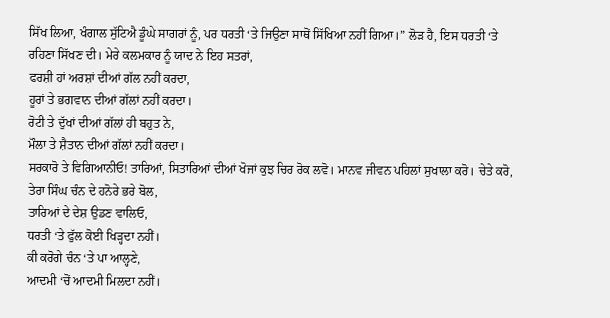ਸਿੱਖ ਲਿਆ, ਖੰਗਾਲ ਸੁੱਟਿਐ ਡੂੰਘੇ ਸਾਗਰਾਂ ਨੂੰ, ਪਰ ਧਰਤੀ ‘ਤੇ ਜਿਉਣਾ ਸਾਥੋਂ ਸਿੱਖਿਆ ਨਹੀਂ ਗਿਆ।” ਲੋੜ ਹੈ, ਇਸ ਧਰਤੀ ‘ਤੇ ਰਹਿਣਾ ਸਿੱਖਣ ਦੀ। ਮੇਰੇ ਕਲਮਕਾਰ ਨੂੰ ਯਾਦ ਨੇ ਇਹ ਸਤਰਾਂ,
ਫਰਸ਼ੀ ਹਾਂ ਅਰਸ਼ਾਂ ਦੀਆਂ ਗੱਲ ਨਹੀਂ ਕਰਦਾ,
ਹੂਰਾਂ ਤੇ ਭਗਵਾਨ ਦੀਆਂ ਗੱਲਾਂ ਨਹੀਂ ਕਰਦਾ।
ਰੋਟੀ ਤੇ ਦੁੱਖਾਂ ਦੀਆਂ ਗੱਲਾਂ ਹੀ ਬਹੁਤ ਨੇ,
ਮੌਲਾ ਤੇ ਸ਼ੈਤਾਨ ਦੀਆਂ ਗੱਲਾਂ ਨਹੀਂ ਕਰਦਾ।
ਸਰਕਾਰੋ ਤੇ ਵਿਗਿਆਨੀਓ! ਤਾਰਿਆਂ, ਸਿਤਾਰਿਆਂ ਦੀਆਂ ਖੋਜਾਂ ਕੁਝ ਚਿਰ ਰੋਕ ਲਵੋ। ਮਾਨਵ ਜੀਵਨ ਪਹਿਲਾਂ ਸੁਖਾਲਾ ਕਰੋ। ਚੇਤੇ ਕਰੋ, ਤੇਰਾ ਸਿੰਘ ਚੰਨ ਦੇ ਹਨੋਰੇ ਭਰੇ ਬੋਲ,
ਤਾਰਿਆਂ ਦੇ ਦੇਸ਼ ਉਡਣ ਵਾਲਿਓ,
ਧਰਤੀ ‘ਤੇ ਫੁੱਲ ਕੋਈ ਖਿੜ੍ਹਦਾ ਨਹੀਂ।
ਕੀ ਕਰੋਗੇ ਚੰਨ ‘ਤੇ ਪਾ ਆਲ੍ਹਣੇ,
ਆਦਮੀ ‘ਚੋਂ ਆਦਮੀ ਮਿਲਦਾ ਨਹੀਂ।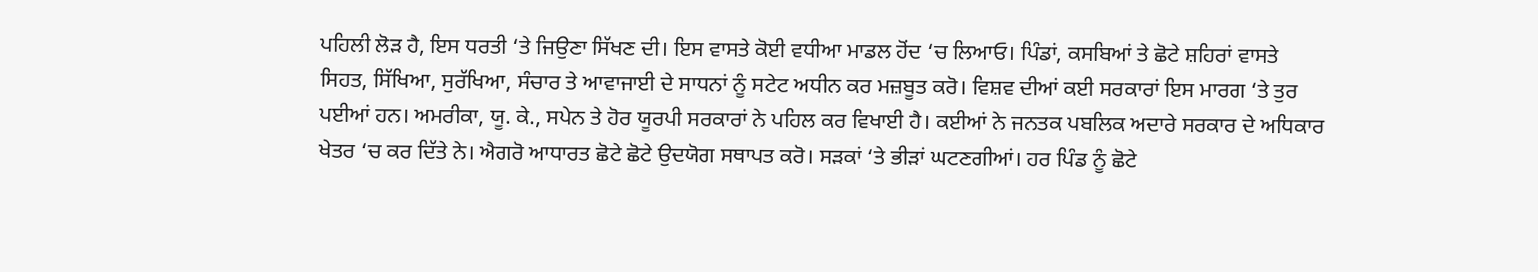ਪਹਿਲੀ ਲੋੜ ਹੈ, ਇਸ ਧਰਤੀ ‘ਤੇ ਜਿਉਣਾ ਸਿੱਖਣ ਦੀ। ਇਸ ਵਾਸਤੇ ਕੋਈ ਵਧੀਆ ਮਾਡਲ ਹੋਂਦ ‘ਚ ਲਿਆਓ। ਪਿੰਡਾਂ, ਕਸਬਿਆਂ ਤੇ ਛੋਟੇ ਸ਼ਹਿਰਾਂ ਵਾਸਤੇ ਸਿਹਤ, ਸਿੱਖਿਆ, ਸੁਰੱਖਿਆ, ਸੰਚਾਰ ਤੇ ਆਵਾਜਾਈ ਦੇ ਸਾਧਨਾਂ ਨੂੰ ਸਟੇਟ ਅਧੀਨ ਕਰ ਮਜ਼ਬੂਤ ਕਰੋ। ਵਿਸ਼ਵ ਦੀਆਂ ਕਈ ਸਰਕਾਰਾਂ ਇਸ ਮਾਰਗ ‘ਤੇ ਤੁਰ ਪਈਆਂ ਹਨ। ਅਮਰੀਕਾ, ਯੂ. ਕੇ., ਸਪੇਨ ਤੇ ਹੋਰ ਯੂਰਪੀ ਸਰਕਾਰਾਂ ਨੇ ਪਹਿਲ ਕਰ ਵਿਖਾਈ ਹੈ। ਕਈਆਂ ਨੇ ਜਨਤਕ ਪਬਲਿਕ ਅਦਾਰੇ ਸਰਕਾਰ ਦੇ ਅਧਿਕਾਰ ਖੇਤਰ ‘ਚ ਕਰ ਦਿੱਤੇ ਨੇ। ਐਗਰੋ ਆਧਾਰਤ ਛੋਟੇ ਛੋਟੇ ਉਦਯੋਗ ਸਥਾਪਤ ਕਰੋ। ਸੜਕਾਂ ‘ਤੇ ਭੀੜਾਂ ਘਟਣਗੀਆਂ। ਹਰ ਪਿੰਡ ਨੂੰ ਛੋਟੇ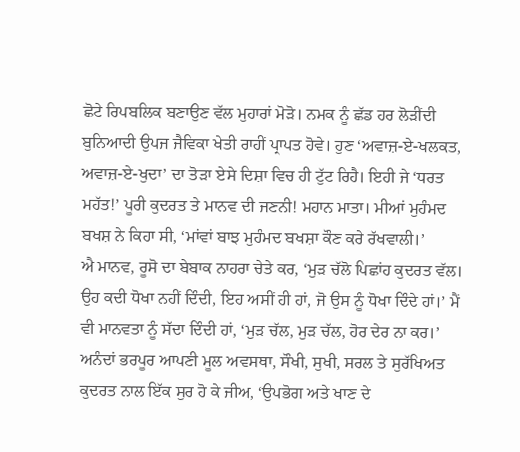ਛੋਟੇ ਰਿਪਬਲਿਕ ਬਣਾਉਣ ਵੱਲ ਮੁਹਾਰਾਂ ਮੋੜੋ। ਨਮਕ ਨੂੰ ਛੱਡ ਹਰ ਲੋੜੀਂਦੀ ਬੁਨਿਆਦੀ ਉਪਜ ਜੈਵਿਕਾ ਖੇਤੀ ਰਾਹੀਂ ਪ੍ਰਾਪਤ ਹੋਵੇ। ਹੁਣ ‘ਅਵਾਜ਼-ਏ-ਖਲਕਤ, ਅਵਾਜ਼-ਏ-ਖੁਦਾ’ ਦਾ ਤੋੜਾ ਏਸੇ ਦਿਸ਼ਾ ਵਿਚ ਹੀ ਟੁੱਟ ਰਿਹੈ। ਇਹੀ ਜੇ ‘ਧਰਤ ਮਹੱਤ!’ ਪੂਰੀ ਕੁਦਰਤ ਤੇ ਮਾਨਵ ਦੀ ਜਣਨੀ! ਮਹਾਨ ਮਾਤਾ। ਮੀਆਂ ਮੁਹੰਮਦ ਬਖਸ਼ ਨੇ ਕਿਹਾ ਸੀ, ‘ਮਾਂਵਾਂ ਬਾਝ ਮੁਹੰਮਦ ਬਖਸ਼ਾ ਕੌਣ ਕਰੇ ਰੱਖਵਾਲੀ।’
ਐ ਮਾਨਵ, ਰੂਸੋ ਦਾ ਬੇਬਾਕ ਨਾਹਰਾ ਚੇਤੇ ਕਰ, ‘ਮੁੜ ਚੱਲੋ ਪਿਛਾਂਹ ਕੁਦਰਤ ਵੱਲ। ਉਹ ਕਦੀ ਧੋਖਾ ਨਹੀਂ ਦਿੰਦੀ, ਇਹ ਅਸੀਂ ਹੀ ਹਾਂ, ਜੋ ਉਸ ਨੂੰ ਧੋਖਾ ਦਿੰਦੇ ਹਾਂ।’ ਮੈਂ ਵੀ ਮਾਨਵਤਾ ਨੂੰ ਸੱਦਾ ਦਿੰਦੀ ਹਾਂ, ‘ਮੁੜ ਚੱਲ, ਮੁੜ ਚੱਲ, ਹੋਰ ਦੇਰ ਨਾ ਕਰ।’ ਅਨੰਦਾਂ ਭਰਪੂਰ ਆਪਣੀ ਮੂਲ ਅਵਸਥਾ, ਸੌਖੀ, ਸੁਖੀ, ਸਰਲ ਤੇ ਸੁਰੱਖਿਅਤ ਕੁਦਰਤ ਨਾਲ ਇੱਕ ਸੁਰ ਹੋ ਕੇ ਜੀਅ, ‘ਉਪਭੋਗ ਅਤੇ ਖਾਣ ਦੇ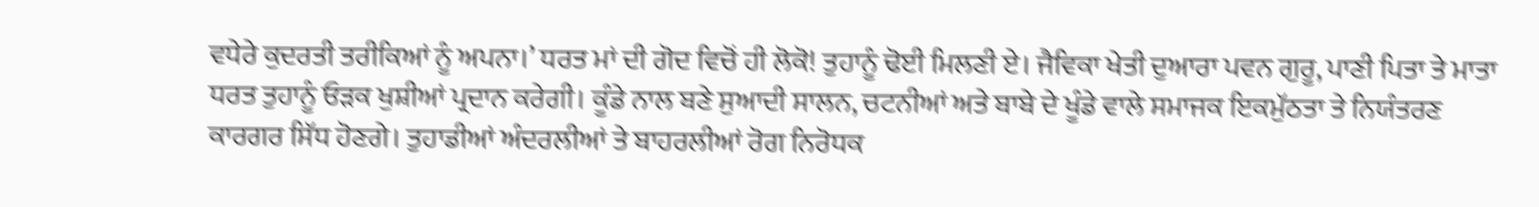ਵਧੇਰੇ ਕੁਦਰਤੀ ਤਰੀਕਿਆਂ ਨੂੰ ਅਪਨਾ।’ ਧਰਤ ਮਾਂ ਦੀ ਗੋਦ ਵਿਚੋਂ ਹੀ ਲੋਕੋ! ਤੁਹਾਨੂੰ ਢੋਈ ਮਿਲਣੀ ਏ। ਜੈਵਿਕਾ ਖੇਤੀ ਦੁਆਰਾ ਪਵਨ ਗੁਰੂ, ਪਾਣੀ ਪਿਤਾ ਤੇ ਮਾਤਾ ਧਰਤ ਤੁਹਾਨੂੰ ਓੜਕ ਖੁਸ਼ੀਆਂ ਪ੍ਰਦਾਨ ਕਰੇਗੀ। ਕੂੰਡੇ ਨਾਲ ਬਣੇ ਸੁਆਦੀ ਸਾਲਨ, ਚਟਨੀਆਂ ਅਤੇ ਬਾਬੇ ਦੇ ਖੂੰਡੇ ਵਾਲੇ ਸਮਾਜਕ ਇਕਮੁੱਠਤਾ ਤੇ ਨਿਯੰਤਰਣ ਕਾਰਗਰ ਸਿੱਧ ਹੋਣਗੇ। ਤੁਹਾਡੀਆਂ ਅੰਦਰਲੀਆਂ ਤੇ ਬਾਹਰਲੀਆਂ ਰੋਗ ਨਿਰੋਧਕ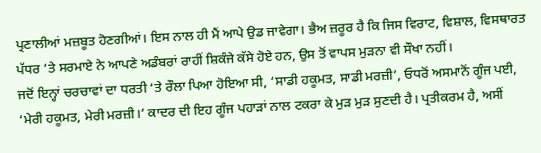ਪ੍ਰਣਾਲੀਆਂ ਮਜ਼ਬੂਤ ਹੋਣਗੀਆਂ। ਇਸ ਨਾਲ ਹੀ ਮੈਂ ਆਪੇ ਉਡ ਜਾਵੇਗਾ। ਭੈਅ ਜ਼ਰੂਰ ਹੈ ਕਿ ਜਿਸ ਵਿਰਾਟ, ਵਿਸ਼ਾਲ, ਵਿਸਥਾਰਤ ਪੱਧਰ ‘ਤੇ ਸਰਮਾਏ ਨੇ ਆਪਣੇ ਅਡੰਬਰਾਂ ਰਾਹੀਂ ਸ਼ਿਕੰਜੇ ਕੱਸੇ ਹੋਏ ਹਨ, ਉਸ ਤੋਂ ਵਾਪਸ ਮੁੜਨਾ ਵੀ ਸੌਖਾ ਨਹੀਂ।
ਜਦੋਂ ਇਨ੍ਹਾਂ ਚਰਚਾਵਾਂ ਦਾ ਧਰਤੀ ‘ਤੇ ਰੌਲਾ ਪਿਆ ਹੋਇਆ ਸੀ, ‘ਸਾਡੀ ਹਕੂਮਤ, ਸਾਡੀ ਮਰਜ਼ੀ’, ਓਧਰੋਂ ਅਸਮਾਨੋਂ ਗੂੰਜ ਪਈ, ‘ਮੇਰੀ ਹਕੂਮਤ, ਮੇਰੀ ਮਰਜ਼ੀ।’ ਕਾਦਰ ਦੀ ਇਹ ਗੂੰਜ ਪਹਾੜਾਂ ਨਾਲ ਟਕਰਾ ਕੇ ਮੁੜ ਮੁੜ ਸੁਣਦੀ ਹੈ। ਪ੍ਰਤੀਕਰਮ ਹੈ, ਅਸੀਂ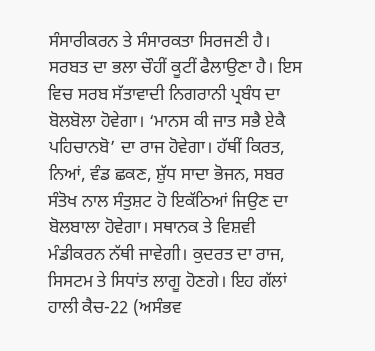ਸੰਸਾਰੀਕਰਨ ਤੇ ਸੰਸਾਰਕਤਾ ਸਿਰਜਣੀ ਹੈ। ਸਰਬਤ ਦਾ ਭਲਾ ਚੌਹੀਂ ਕੂਟੀਂ ਫੈਲਾਉਣਾ ਹੈ। ਇਸ ਵਿਚ ਸਰਬ ਸੱਤਾਵਾਦੀ ਨਿਗਰਾਨੀ ਪ੍ਰਬੰਧ ਦਾ ਬੋਲਬੋਲਾ ਹੋਵੇਗਾ। ‘ਮਾਨਸ ਕੀ ਜਾਤ ਸਭੈ ਏਕੈ ਪਹਿਚਾਨਬੋ’ ਦਾ ਰਾਜ ਹੋਵੇਗਾ। ਹੱਥੀਂ ਕਿਰਤ, ਨਿਆਂ, ਵੰਡ ਛਕਣ, ਸ਼ੁੱਧ ਸਾਦਾ ਭੋਜਨ, ਸਬਰ ਸੰਤੋਖ ਨਾਲ ਸੰਤੁਸ਼ਟ ਹੋ ਇਕੱਠਿਆਂ ਜਿਉਣ ਦਾ ਬੋਲਬਾਲਾ ਹੋਵੇਗਾ। ਸਥਾਨਕ ਤੇ ਵਿਸ਼ਵੀ ਮੰਡੀਕਰਨ ਨੱਥੀ ਜਾਵੇਗੀ। ਕੁਦਰਤ ਦਾ ਰਾਜ, ਸਿਸਟਮ ਤੇ ਸਿਧਾਂਤ ਲਾਗੂ ਹੋਣਗੇ। ਇਹ ਗੱਲਾਂ ਹਾਲੀ ਕੈਚ-22 (ਅਸੰਭਵ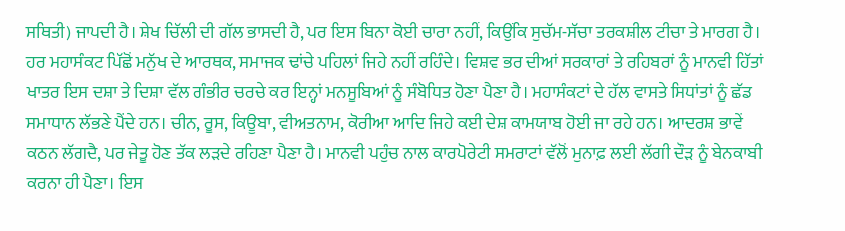ਸਥਿਤੀ) ਜਾਪਦੀ ਹੈ। ਸ਼ੇਖ ਚਿੱਲੀ ਦੀ ਗੱਲ ਭਾਸਦੀ ਹੈ, ਪਰ ਇਸ ਬਿਨਾ ਕੋਈ ਚਾਰਾ ਨਹੀਂ, ਕਿਉਂਕਿ ਸੁਚੱਮ-ਸੱਚਾ ਤਰਕਸ਼ੀਲ ਟੀਚਾ ਤੇ ਮਾਰਗ ਹੈ।
ਹਰ ਮਹਾਸੰਕਟ ਪਿੱਛੋਂ ਮਨੁੱਖ ਦੇ ਆਰਥਕ, ਸਮਾਜਕ ਢਾਂਚੇ ਪਹਿਲਾਂ ਜਿਹੇ ਨਹੀਂ ਰਹਿੰਦੇ। ਵਿਸ਼ਵ ਭਰ ਦੀਆਂ ਸਰਕਾਰਾਂ ਤੇ ਰਹਿਬਰਾਂ ਨੂੰ ਮਾਨਵੀ ਹਿੱਤਾਂ ਖਾਤਰ ਇਸ ਦਸ਼ਾ ਤੇ ਦਿਸ਼ਾ ਵੱਲ ਗੰਭੀਰ ਚਰਚੇ ਕਰ ਇਨ੍ਹਾਂ ਮਨਸੂਬਿਆਂ ਨੂੰ ਸੰਬੋਧਿਤ ਹੋਣਾ ਪੈਣਾ ਹੈ। ਮਹਾਸੰਕਟਾਂ ਦੇ ਹੱਲ ਵਾਸਤੇ ਸਿਧਾਂਤਾਂ ਨੂੰ ਛੱਡ ਸਮਾਧਾਨ ਲੱਭਣੇ ਪੈਂਦੇ ਹਨ। ਚੀਨ, ਰੂਸ, ਕਿਊਬਾ, ਵੀਅਤਨਾਮ, ਕੋਰੀਆ ਆਦਿ ਜਿਹੇ ਕਈ ਦੇਸ਼ ਕਾਮਯਾਬ ਹੋਈ ਜਾ ਰਹੇ ਹਨ। ਆਦਰਸ਼ ਭਾਵੇਂ ਕਠਨ ਲੱਗਦੈ, ਪਰ ਜੇਤੂ ਹੋਣ ਤੱਕ ਲੜਦੇ ਰਹਿਣਾ ਪੈਣਾ ਹੈ। ਮਾਨਵੀ ਪਹੁੰਚ ਨਾਲ ਕਾਰਪੋਰੇਟੀ ਸਮਰਾਟਾਂ ਵੱਲੋਂ ਮੁਨਾਫ਼ ਲਈ ਲੱਗੀ ਦੌੜ ਨੂੰ ਬੇਨਕਾਬੀ ਕਰਨਾ ਹੀ ਪੈਣਾ। ਇਸ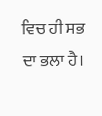ਵਿਚ ਹੀ ਸਭ ਦਾ ਭਲਾ ਹੈ।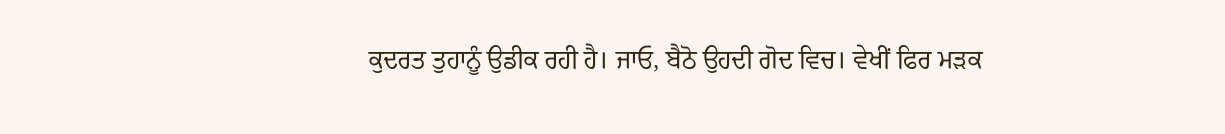ਕੁਦਰਤ ਤੁਹਾਨੂੰ ਉਡੀਕ ਰਹੀ ਹੈ। ਜਾਓ, ਬੈਠੋ ਉਹਦੀ ਗੋਦ ਵਿਚ। ਵੇਖੀਂ ਫਿਰ ਮੜਕ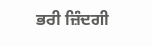ਭਰੀ ਜ਼ਿੰਦਗੀ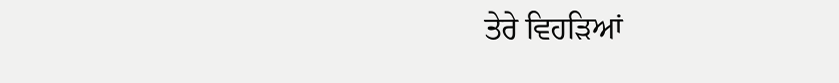ਤੇਰੇ ਵਿਹੜਿਆਂ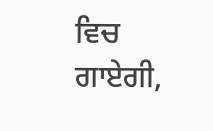ਵਿਚ ਗਾਏਗੀ,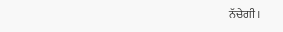ਨੱਚੇਗੀ।